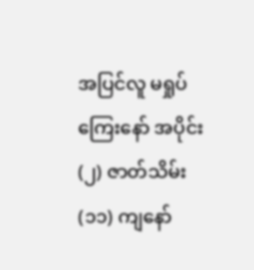အပြင်လူ မရှုပ်ကြေးနော် အပိုင်း(၂) ဇာတ်သိမ်း
(၁၁) ကျနော်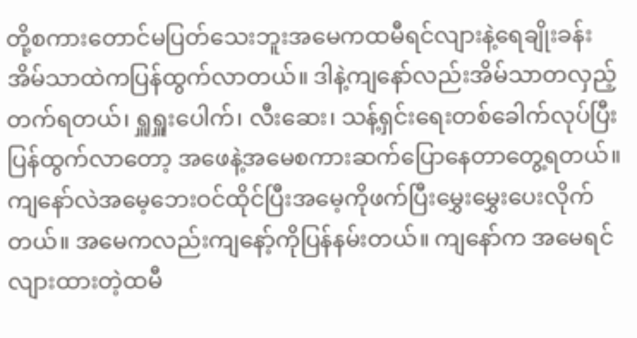တို့စကားတောင်မပြတ်သေးဘူးအမေကထမီရင်လျားနဲ့ရေချိုးခန်းအိမ်သာထဲကပြန်ထွက်လာတယ်။ ဒါနဲ့ကျနော်လည်းအိမ်သာတလှည့်တက်ရတယ်၊ ရှူရှူးပေါက်၊ လီးဆေး၊ သန့်ရှင်းရေးတစ်ခေါက်လုပ်ပြီးပြန်ထွက်လာတော့ အဖေနဲ့အမေစကားဆက်ပြောနေတာတွေ့ရတယ်။ ကျနော်လဲအမေ့ဘေးဝင်ထိုင်ပြီးအမေ့ကိုဖက်ပြီးမွှေးမွှေးပေးလိုက်တယ်။ အမေကလည်းကျနော့်ကိုပြန်နမ်းတယ်။ ကျနော်က အမေရင်လျားထားတဲ့ထမီ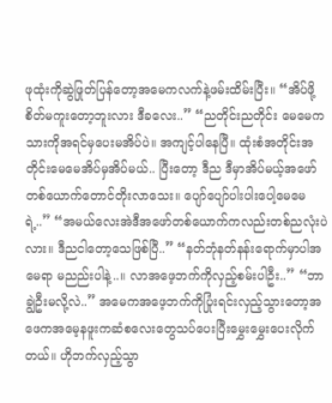ဖုထုံးကိုဆွဲဖြုတ်ပြန်တော့အမေကလက်နဲ့ဖမ်းထိမ်းပြီး။ “အိပ်ဖို့ စိတ်မကူးတော့ဘူးလား ဒီခလေး..” “ညတိုင်းညတိုင်း မေမေကသားကိုအရင်မှပေးမအိပ်ပဲ။ အကျင့်ပါနေပြီ။ ထုံးစံအတိုင်းအတိုင်းမေမေအိပ်မှအိပ်မယ်.. ပြီးတော့ ဒီည ဒီမှာအိပ်မယ့်အဖော်တစ်ယောက်တောင်တိုးလာသေး။ ပျော်ပျော်ပါးပါးပေါ့မေမေရဲ့..” “အမယ်လေးအဲဒီအဖော်တစ်ယောက်ကလည်းတစ်ညလုံးပဲလား။ ဒီညငါတော့သေဖြစ်ပြီ..” “နတ်ဘုံနတ်နန်းရောက်မှာပါအမေရာ မညည်းပါနဲ့..။ လာအဖေ့ဘက်ကိုလှည့်စမ်းပါဦး..” “ဘာချွဲဦးမလို့လဲ..” အမေကအဖေ့ဘက်ကိုပြုံးရင်းလှည့်သွားတော့အဖေကအမေ့နဖူးကဆံစလေးတွေသပ်ပေးပြီးမွှေးမွှေးပေးလိုက်တယ်။ ဟိုဘက်လှည့်သွာ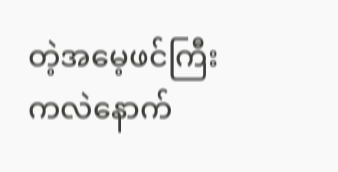တဲ့အမေ့ဖင်ကြီးကလဲနောက်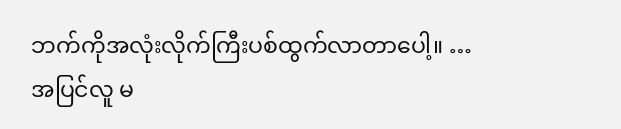ဘက်ကိုအလုံးလိုက်ကြီးပစ်ထွက်လာတာပေါ့။ …
အပြင်လူ မ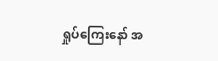ရှုပ်ကြေးနော် အ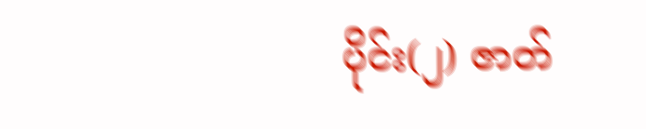ပိုင်း(၂) ဇာတ်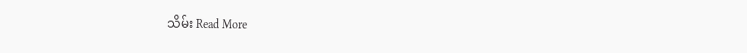သိမ်း Read More